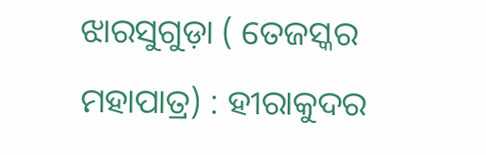ଝାରସୁଗୁଡ଼ା ( ତେଜସ୍କର ମହାପାତ୍ର) : ହୀରାକୁଦର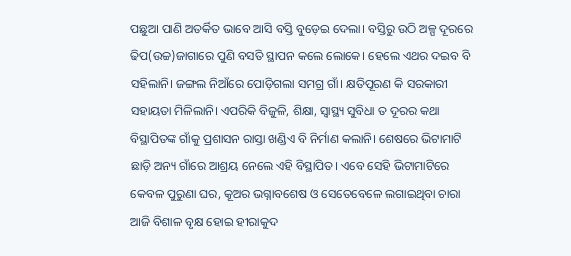ପଛୁଆ ପାଣି ଅତର୍କିତ ଭାବେ ଆସି ବସ୍ତି ବୁଡ଼େଇ ଦେଲା। ବସ୍ତିରୁ ଉଠି ଅଳ୍ପ ଦୂରରେ ଢିପ(ଉଚ୍ଚ)ଜାଗାରେ ପୁଣି ବସତି ସ୍ଥାପନ କଲେ ଲୋକେ। ହେଲେ ଏଥର ଦଇବ ବି ସହିଲାନି। ଜଙ୍ଗଲ ନିଆଁରେ ପୋଡ଼ିଗଲା ସମଗ୍ର ଗାଁ। କ୍ଷତିପୂରଣ କି ସରକାରୀ ସହାୟତା ମିଳିଲାନି। ଏପରିକି ବିଜୁଳି, ଶିକ୍ଷା, ସ୍ବାସ୍ଥ୍ୟ ସୁବିଧା ତ ଦୂରର କଥା ବିସ୍ଥାପିତଙ୍କ ଗାଁକୁ ପ୍ରଶାସନ ରାସ୍ତା ଖଣ୍ଡିଏ ବି ନିର୍ମାଣ କଲାନି। ଶେଷରେ ଭିଟାମାଟି ଛାଡ଼ି ଅନ୍ୟ ଗାଁରେ ଆଶ୍ରୟ ନେଲେ ଏହି ବିସ୍ଥାପିତ। ଏବେ ସେହି ଭିଟାମାଟିରେ କେବଳ ପୁରୁଣା ଘର, କୂଅର ଭଗ୍ନାବଶେଷ ଓ ସେତେବେଳେ ଲଗାଇଥିବା ଚାରା ଆଜି ବିଶାଳ ବୃକ୍ଷ ହୋଇ ହୀରାକୁଦ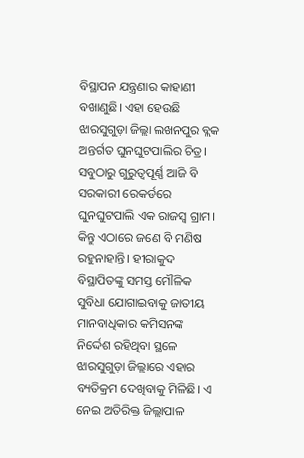ବିସ୍ଥାପନ ଯନ୍ତ୍ରଣାର କାହାଣୀ ବଖାଣୁଛି। ଏହା ହେଉଛି ଝାରସୁଗୁଡ଼ା ଜିଲ୍ଲା ଲଖନପୁର ବ୍ଲକ ଅନ୍ତର୍ଗତ ଘୁନଘୁଟପାଲିର ଚିତ୍ର। ସବୁଠାରୁ ଗୁରୁତ୍ବପୂର୍ଣ୍ଣ ଆଜି ବି ସରକାରୀ ରେକର୍ଡରେ ଘୁନଘୁଟପାଲି ଏକ ରାଜସ୍ବ ଗ୍ରାମ। କିନ୍ତୁ ଏଠାରେ ଜଣେ ବି ମଣିଷ ରହୁନାହାନ୍ତି। ହୀରାକୁଦ ବିସ୍ଥାପିତଙ୍କୁ ସମସ୍ତ ମୌଳିକ ସୁବିଧା ଯୋଗାଇବାକୁ ଜାତୀୟ ମାନବାଧିକାର କମିସନଙ୍କ ନିର୍ଦ୍ଦେଶ ରହିଥିବା ସ୍ଥଳେ ଝାରସୁଗୁଡ଼ା ଜିଲ୍ଲାରେ ଏହାର ବ୍ୟତିକ୍ରମ ଦେଖିବାକୁ ମିଳିଛି। ଏ ନେଇ ଅତିରିକ୍ତ ଜିଲ୍ଲାପାଳ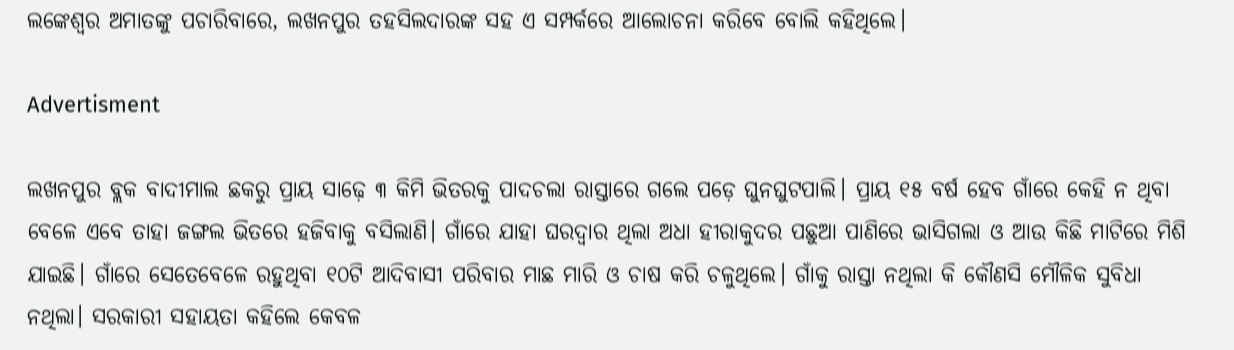ଲଙ୍କେଶ୍ବର ଅମାତଙ୍କୁ ପଚାରିବାରେ, ଲଖନପୁର ତହସିଲଦାରଙ୍କ ସହ ଏ ସମ୍ପର୍କରେ ଆଲୋଚନା କରିବେ ବୋଲି କହିଥିଲେ।

Advertisment

ଲଖନପୁର ବ୍ଲକ ବାଦୀମାଲ ଛକରୁ ପ୍ରାୟ ସାଢ଼େ ୩ କିମି ଭିତରକୁ ପାଦଚଲା ରାସ୍ତାରେ ଗଲେ ପଡ଼େ ଘୁନଘୁଟପାଲି। ପ୍ରାୟ ୧୫ ବର୍ଷ ହେବ ଗାଁରେ କେହି ନ ଥିବା ବେଳେ ଏବେ ତାହା ଜଙ୍ଗଲ ଭିତରେ ହଜିବାକୁ ବସିଲାଣି। ଗାଁରେ ଯାହା ଘରଦ୍ବାର ଥିଲା ଅଧା ହୀରାକୁଦର ପଛୁଆ ପାଣିରେ ଭାସିଗଲା ଓ ଆଉ କିଛି ମାଟିରେ ମିଶି ଯାଇଛି। ଗାଁରେ ସେତେବେଳେ ରହୁଥିବା ୧୦ଟି ଆଦିବାସୀ ପରିବାର ମାଛ ମାରି ଓ ଚାଷ କରି ଚଳୁଥିଲେ। ଗ‌ାଁକୁ ରାସ୍ତା ନଥିଲା କି କୌଣସି ମୌଳିକ ସୁବିଧା ନଥିଲା। ସରକାରୀ ସହାୟତା କହିଲେ କେବଳ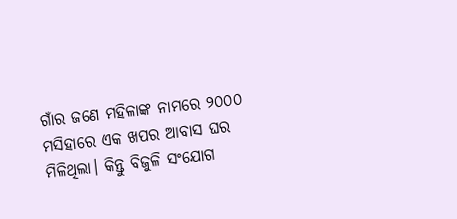ଗାଁର ଜଣେ ମହିଳାଙ୍କ ନାମରେ ୨୦୦୦ ମସିହାରେ ଏକ ଖପର ଆବାସ ଘର ମିଳିଥିଲା। କିନ୍ତୁ ବିଜୁଳି ସଂଯୋଗ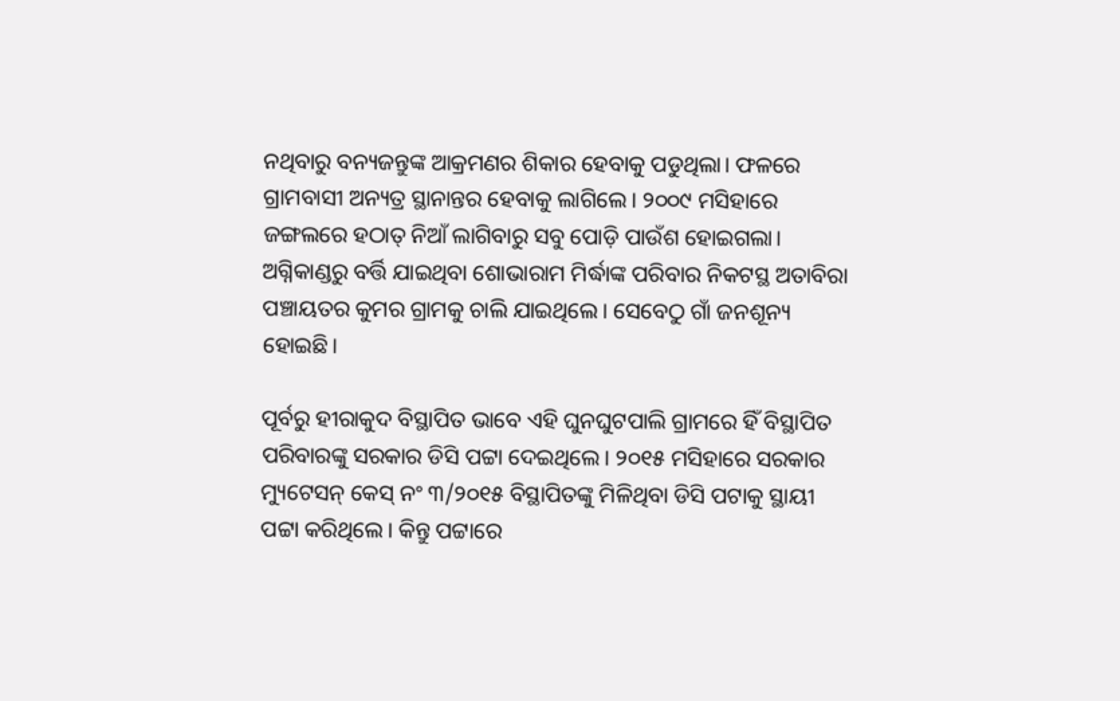ନଥିବାରୁ ବନ୍ୟଜନ୍ତୁଙ୍କ ଆକ୍ରମଣର ଶିକାର ହେବାକୁ ପଡୁଥିଲା। ଫଳରେ ଗ୍ରାମବାସୀ ଅନ୍ୟତ୍ର ସ୍ଥାନାନ୍ତର ହେବାକୁ ଲାଗିଲେ। ୨୦୦୯ ମସିହାରେ ଜଙ୍ଗଲରେ ହଠାତ୍‌ ନିଆଁ ଲାଗିବାରୁ ସବୁ ପୋଡ଼ି ପାଉଁଶ ହୋଇଗଲା। ଅଗ୍ନିକାଣ୍ଡରୁ ବର୍ତ୍ତି ଯାଇଥିବା ଶୋଭାରାମ ମିର୍ଦ୍ଧାଙ୍କ ପରିବାର ନିକଟସ୍ଥ ଅତାବିରା ପଞ୍ଚାୟତର କୁମର ଗ୍ରାମକୁ ଚାଲି ଯାଇଥିଲେ। ସେବେଠୁ ଗାଁ ଜନଶୂନ୍ୟ ହୋଇଛି।

ପୂର୍ବରୁ ହୀରାକୁଦ ବିସ୍ଥାପିତ ‌ଭାବେ ଏହି ଘୁନଘୁଟପାଲି ଗ୍ରାମରେ ହିଁ ବିସ୍ଥାପିତ ପରିବାରଙ୍କୁ ସରକାର ଡିସି ପଟ୍ଟା ଦେଇଥିଲେ। ୨୦୧୫ ମସିହାରେ ସରକାର ମ୍ୟୁଟେସନ୍‌ କେସ୍‌ ନଂ ୩/୨୦୧୫ ବିସ୍ଥାପିତଙ୍କୁ ମିଳିଥିବା ଡିସି ପଟାକୁ ସ୍ଥାୟୀ ପଟ୍ଟା କରିଥିଲେ। କିନ୍ତୁ ପଟ୍ଟାରେ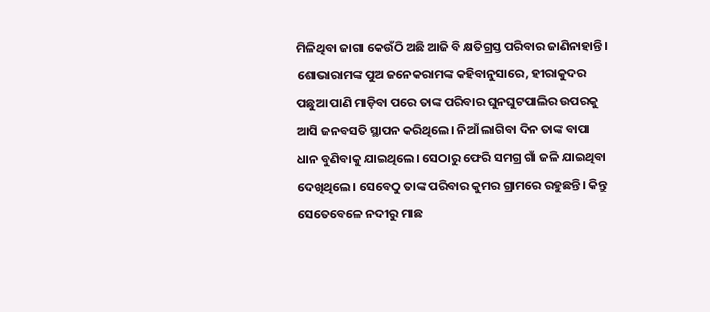ମିଳିଥିବା ଜାଗା କେଉଁଠି ଅଛି ଆଜି ବି କ୍ଷତିଗ୍ରସ୍ତ ପରିବାର ଜାଣିନାହାନ୍ତି। ଶୋଭାରାମଙ୍କ ପୁଅ ଜନେକରାମଙ୍କ କହିବାନୁସାରେ, ହୀରାକୁଦର ପଛୁଆ ପାଣି ମାଡ଼ିବା ପରେ ତାଙ୍କ ପରିବାର ଘୁନଘୁଟପାଲିର ଉପରକୁ ଆସି ଜନବସତି ସ୍ଥାପନ କରିଥିଲେ। ନିଆଁ ଲାଗିବା ଦିନ ତାଙ୍କ ବାପା ଧାନ ବୁଣିବାକୁ ଯାଇଥିଲେ। ସେଠାରୁ ଫେରି ସମଗ୍ର ଗାଁ ଜଳି ଯାଇଥିବା ଦେଖିଥିଲେ। ସେବେଠୁ ତାଙ୍କ ପରିବାର କୁମର ଗ୍ରାମରେ ରହୁଛନ୍ତି। କିନ୍ତୁ ସେତେବେଳେ ନଦୀରୁ ମାଛ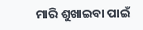ମାରି ଶୁଖାଇବା ପାଇଁ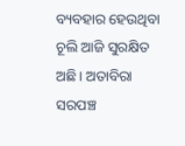ବ୍ୟବହାର ହେଉଥିବା ଚୂଲି ଆଜି ସୁରକ୍ଷିତ ଅଛି। ଅତାବିରା ସରପଞ୍ଚ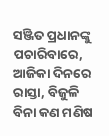ସଞ୍ଜିତ ପ୍ରଧାନଙ୍କୁ ପଚାରିବାରେ, ଆଜିକା ଦିନରେ ରାସ୍ତା, ବିଜୁଳି ବିନା କଣ ମଣିଷ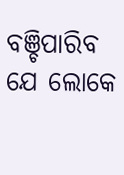ବଞ୍ଚିପାରିବ ଯେ ଲୋକେ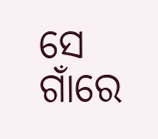ସେ ଗାଁରେ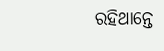ରହିଥାନ୍ତେ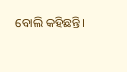ବୋଲି କହିଛନ୍ତି।